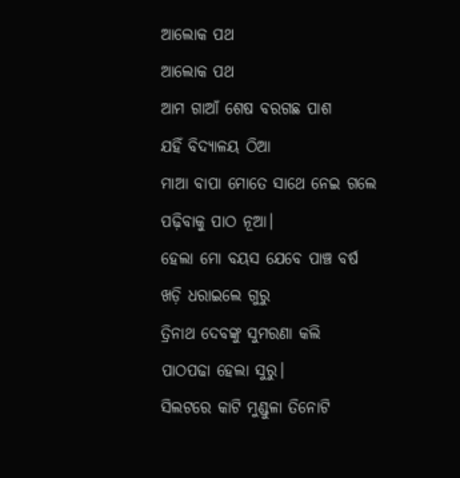ଆଲୋକ ପଥ
ଆଲୋକ ପଥ
ଆମ ଗାଆଁ ଶେଷ ବରଗଛ ପାଶ
ଯହିଁ ବିଦ୍ୟାଳୟ ଠିଆ
ମାଆ ବାପା ମୋତେ ସାଥେ ନେଇ ଗଲେ
ପଢ଼ିବାକୁ ପାଠ ନୂଆ।
ହେଲା ମୋ ବୟସ ଯେବେ ପାଞ୍ଚ ବର୍ଷ
ଖଡ଼ି ଧରାଇଲେ ଗୁରୁ
ତ୍ରିନାଥ ଦେବଙ୍କୁ ସୁମରଣା କଲି
ପାଠପଢା ହେଲା ସୁରୁ।
ସିଲଟରେ କାଟି ମୁଣ୍ଡୁଳା ତିନୋଟି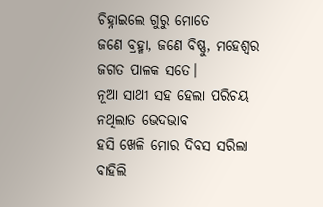ଚିହ୍ନାଇଲେ ଗୁରୁ ମୋତେ
ଜଣେ ବ୍ରହ୍ମା, ଜଣେ ବିଷ୍ଣୁ, ମହେଶ୍ୱର
ଜଗତ ପାଳକ ସତେ।
ନୂଆ ସାଥୀ ସହ ହେଲା ପରିଚୟ
ନଥିଲାତ ଭେଦଭାବ
ହସି ଖେଳି ମୋର ଦିବସ ସରିଲା
ବାହିଲି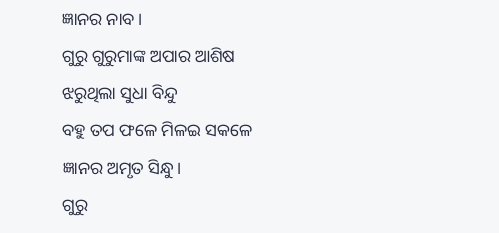ଜ୍ଞାନର ନାବ।
ଗୁରୁ ଗୁରୁମାଙ୍କ ଅପାର ଆଶିଷ
ଝରୁଥିଲା ସୁଧା ବିନ୍ଦୁ
ବହୁ ତପ ଫଳେ ମିଳଇ ସକଳେ
ଜ୍ଞାନର ଅମୃତ ସିନ୍ଧୁ।
ଗୁରୁ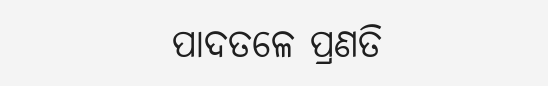ପାଦତଳେ ପ୍ରଣତି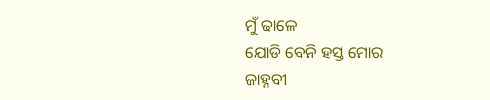ମୁଁ ଢାଳେ
ଯୋଡି ବେନି ହସ୍ତ ମୋର
ଜାହ୍ନବୀ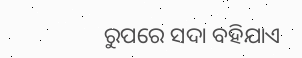ରୁପରେ ସଦା ବହିଯାଏ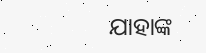ଯାହାଙ୍କ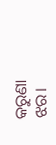କରୁଣା ଝର।